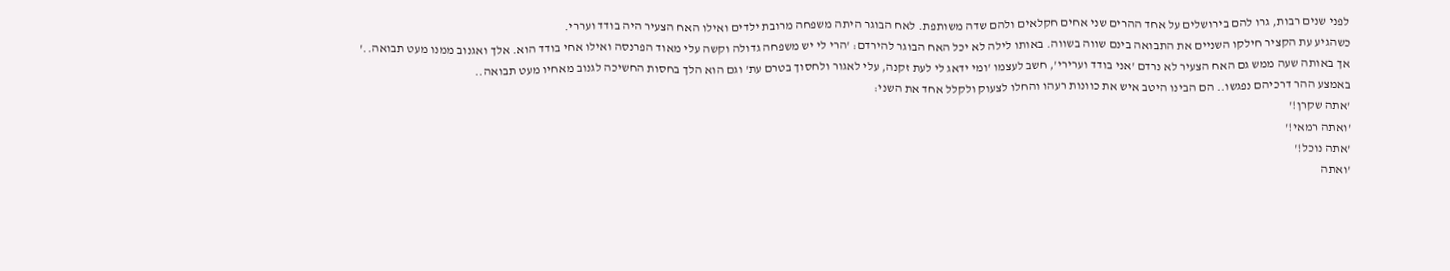לפני שנים רבות, גרו להם בירושלים על אחד ההרים שני אחים חקלאים ולהם שדה משותפת. לאח הבוגר היתה משפחה מרובת ילדים ואילו האח הצעיר היה בודד ועררי.
כשהגיע עת הקציר חילקו השניים את התבואה בינם שווה בשווה. באותו לילה לא יכל האח הבוגר להירדם: 'הרי לי יש משפחה גדולה וקשה עלי מאוד הפרנסה ואילו אחי בודד הוא. אלך ואגנוב ממנו מעט תבואה..'
אך באותה שעה ממש גם האח הצעיר לא נרדם 'אני בודד וערירי', חשב לעצמו 'ומי ידאג לי לעת זקנה, עלי לאגור ולחסוך בטרם עת' וגם הוא הלך בחסות החשיכה לגנוב מאחיו מעט תבואה..
באמצע ההר דרכיהם נפגשו.. הם הבינו היטב איש את כוונות רעהו והחלו לצעוק ולקלל אחד את השני:
'אתה שקרן!'
'ואתה רמאי!'
'אתה נוכל!'
'ואתה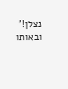נצלן!'
ובאותו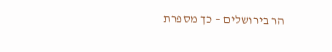הר בירושלים – כך מספרת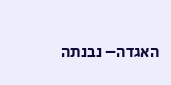האגדה– נבנתה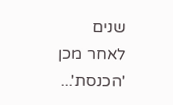שנים לאחר מכן 'הכנסת'...